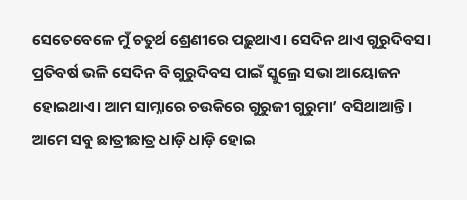ସେତେବେଳେ ମୁଁ ଚତୁର୍ଥ ଶ୍ରେଣୀରେ ପଢ଼ୁଥାଏ। ସେଦିନ ଥାଏ ଗୁରୁଦିବସ। ପ୍ରତିବର୍ଷ ଭଳି ସେଦିନ ବି ଗୁରୁଦିବସ ପାଇଁ ସ୍କୁଲ୍ରେ ସଭା ଆୟୋଜନ ହୋଇଥାଏ। ଆମ ସାମ୍ନାରେ ଚଉକିରେ ଗୁରୁଜୀ ଗୁରୁମା’ ବସିଥାଆନ୍ତି। ଆମେ ସବୁ ଛାତ୍ରୀଛାତ୍ର ଧାଡ଼ି ଧାଡ଼ି ହୋଇ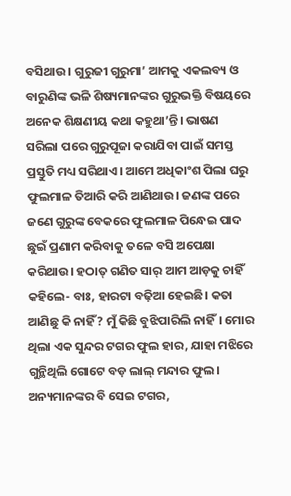ବସିଥାଉ। ଗୁରୁଜୀ ଗୁରୁମା’ ଆମକୁ ଏକଲବ୍ୟ ଓ ବାରୁଣିଙ୍କ ଭଳି ଶିଷ୍ୟମାନଙ୍କର ଗୁରୁଭକ୍ତି ବିଷୟରେ ଅନେକ ଶିକ୍ଷଣୀୟ କଥା କହୁଥା’ନ୍ତି। ଭାଷଣ ସରିଲା ପରେ ଗୁରୁପୂଜା କରାଯିବା ପାଇଁ ସମସ୍ତ ପ୍ରସ୍ତୁତି ମଧ୍ୟ ସରିଥାଏ। ଆମେ ଅଧିକାଂଶ ପିଲା ଘରୁ ଫୁଲମାଳ ତିଆରି କରି ଆଣିଥାଉ। ଜଣଙ୍କ ପରେ ଜଣେ ଗୁରୁଙ୍କ ବେକରେ ଫୁଲମାଳ ପିନ୍ଧେଇ ପାଦ ଛୁଇଁ ପ୍ରଣାମ କରିବାକୁ ତଳେ ବସି ଅପେକ୍ଷା କରିଥାଉ। ହଠାତ୍ ଗଣିତ ସାର୍ ଆମ ଆଡ଼କୁ ଚାହିଁ କହିଲେ- ବାଃ, ହାରଟା ବଢ଼ିଆ ହେଇଛି। କତା ଆଣିଛୁ କି ନାହିଁ? ମୁଁ କିଛି ବୁଝିପାରିଲି ନାହିଁ। ମୋର ଥିଲା ଏକ ସୁନ୍ଦର ଟଗର ଫୁଲ ହାର, ଯାହା ମଝିରେ ଗୁନ୍ଥିଥିଲି ଗୋଟେ ବଡ଼ ଲାଲ୍ ମନ୍ଦାର ଫୁଲ। ଅନ୍ୟମାନଙ୍କର ବି ସେଇ ଟଗର,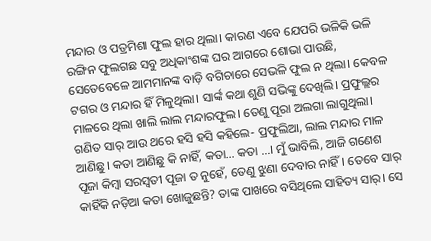ମନ୍ଦାର ଓ ପତ୍ରମିଶା ଫୁଲ ହାର ଥିଲା। କାରଣ ଏବେ ଯେପରି ଭଳିକି ଭଳି ରଙ୍ଗିନ ଫୁଲଗଛ ସବୁ ଅଧିକାଂଶଙ୍କ ଘର ଆଗରେ ଶୋଭା ପାଉଛି, ସେତେବେଳେ ଆମମାନଙ୍କ ବାଡ଼ି ବଗିଚାରେ ସେଭଳି ଫୁଲ ନ ଥିଲା। କେବଳ ଟଗର ଓ ମନ୍ଦାର ହିଁ ମିଳୁଥିଲା। ସାର୍ଙ୍କ କଥା ଶୁଣି ସଭିଙ୍କୁ ଦେଖିଲି। ପ୍ରଫୁଲ୍ଲର ମାଳରେ ଥିଲା ଖାଲି ଲାଲ ମନ୍ଦାରଫୁଲ। ତେଣୁ ପୂରା ଅଲଗା ଲାଗୁଥିଲା। ଗଣିତ ସାର୍ ଆଉ ଥରେ ହସି ହସି କହିଲେ- ପ୍ରଫୁଲିଆ, ଲାଲ ମନ୍ଦାର ମାଳ ଆଣିଛୁ। କତା ଆଣିଛୁ କି ନାହିଁ, କତା… କତା …। ମୁଁ ଭାବିଲି, ଆଜି ଗଣେଶ ପୂଜା କିମ୍ବା ସରସ୍ବତୀ ପୂଜା ତ ନୁହେଁ, ତେଣୁ ଝୁଣା ଦେବାର ନାହିଁ। ତେବେ ସାର୍ କାହିଁକି ନଡ଼ିଆ କତା ଖୋଜୁଛନ୍ତି? ତାଙ୍କ ପାଖରେ ବସିଥିଲେ ସାହିତ୍ୟ ସାର୍। ସେ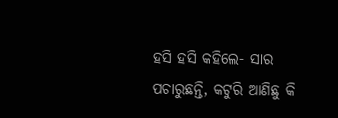ହସି ହସି କହିଲେ- ସାର ପଚାରୁଛନ୍ତି, କଟୁରି ଆଣିଛୁ କି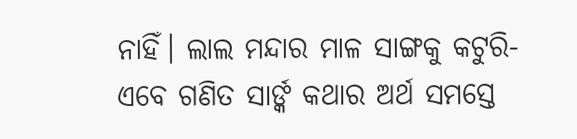ନାହିଁ। ଲାଲ ମନ୍ଦାର ମାଳ ସାଙ୍ଗକୁ କଟୁରି- ଏବେ ଗଣିତ ସାର୍ଙ୍କ କଥାର ଅର୍ଥ ସମସ୍ତେ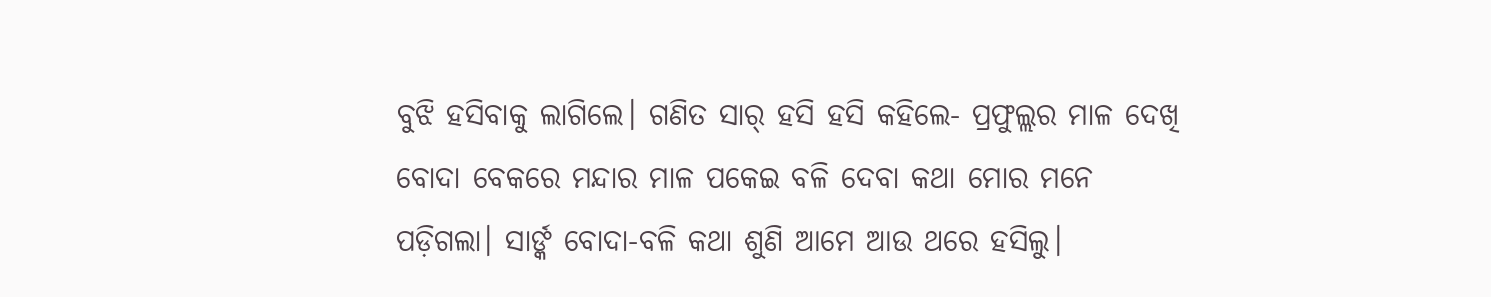ବୁଝି ହସିବାକୁ ଲାଗିଲେ। ଗଣିତ ସାର୍ ହସି ହସି କହିଲେ- ପ୍ରଫୁଲ୍ଲର ମାଳ ଦେଖି ବୋଦା ବେକରେ ମନ୍ଦାର ମାଳ ପକେଇ ବଳି ଦେବା କଥା ମୋର ମନେ ପଡ଼ିଗଲା। ସାର୍ଙ୍କ ବୋଦା-ବଳି କଥା ଶୁଣି ଆମେ ଆଉ ଥରେ ହସିଲୁ।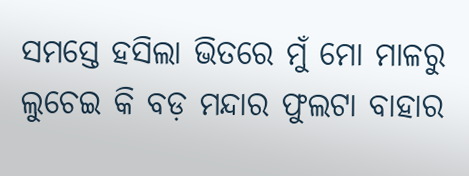ସମସ୍ତେ ହସିଲା ଭିତରେ ମୁଁ ମୋ ମାଳରୁ ଲୁଚେଇ କି ବଡ଼ ମନ୍ଦାର ଫୁଲଟା ବାହାର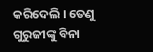କରିଦେଲି । ତେଣୁ ଗୁରୁଜୀଙ୍କୁ ବିନା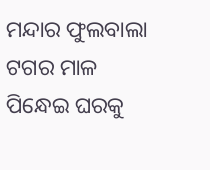ମନ୍ଦାର ଫୁଲବାଲା ଟଗର ମାଳ ପିନ୍ଧେଇ ଘରକୁ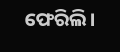ଫେରିଲି।